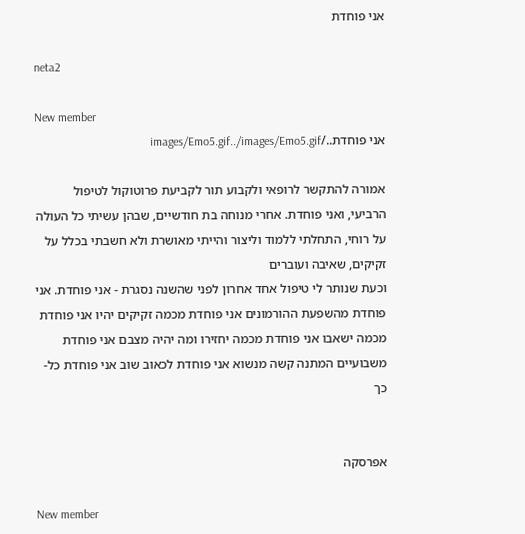אני פוחדת

neta2

New member
אני פוחדת../images/Emo5.gif../images/Emo5.gif

אמורה להתקשר לרופאי ולקבוע תור לקביעת פרוטוקול לטיפול הרביעי, ואני פוחדת. אחרי מנוחה בת חודשיים, שבהן עשיתי כל העולה על רוחי, התחלתי ללמוד וליצור והייתי מאושרת ולא חשבתי בכלל על זקיקים, שאיבה ועוברים
וכעת שנותר לי טיפול אחד אחרון לפני שהשנה נסגרת - אני פוחדת. אני פוחדת מהשפעת ההורמונים אני פוחדת מכמה זקיקים יהיו אני פוחדת מכמה ישאבו אני פוחדת מכמה יחזירו ומה יהיה מצבם אני פוחדת משבועיים המתנה קשה מנשוא אני פוחדת לכאוב שוב אני פוחדת כל-כך


אפרסקה

New member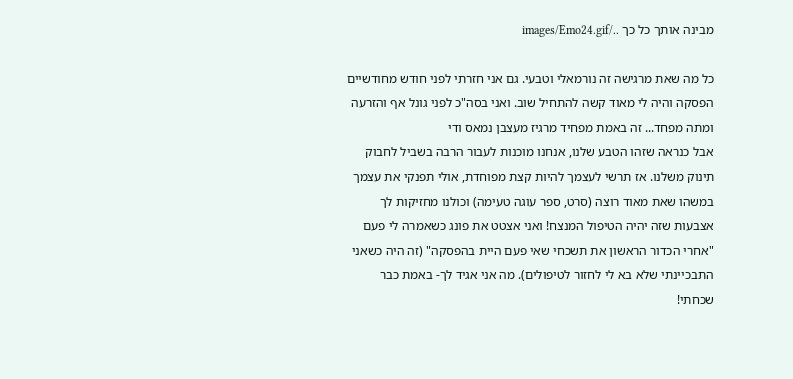מבינה אותך כל כך ../images/Emo24.gif

כל מה שאת מרגישה זה נורמאלי וטבעי. גם אני חזרתי לפני חודש מחודשיים הפסקה והיה לי מאוד קשה להתחיל שוב. ואני בסה"כ לפני גונל אף והזרעה ומתה מפחד... זה באמת מפחיד מרגיז מעצבן נמאס ודי
אבל כנראה שזהו הטבע שלנו, אנחנו מוכנות לעבור הרבה בשביל לחבוק תינוק משלנו. אז תרשי לעצמך להיות קצת מפוחדת, אולי תפנקי את עצמך במשהו שאת מאוד רוצה (סרט, ספר עוגה טעימה) וכולנו מחזיקות לך אצבעות שזה יהיה הטיפול המנצח! ואני אצטט את פונג כשאמרה לי פעם "אחרי הכדור הראשון את תשכחי שאי פעם היית בהפסקה" (זה היה כשאני התבכיינתי שלא בא לי לחזור לטיפולים). מה אני אגיד לך- באמת כבר שכחתי!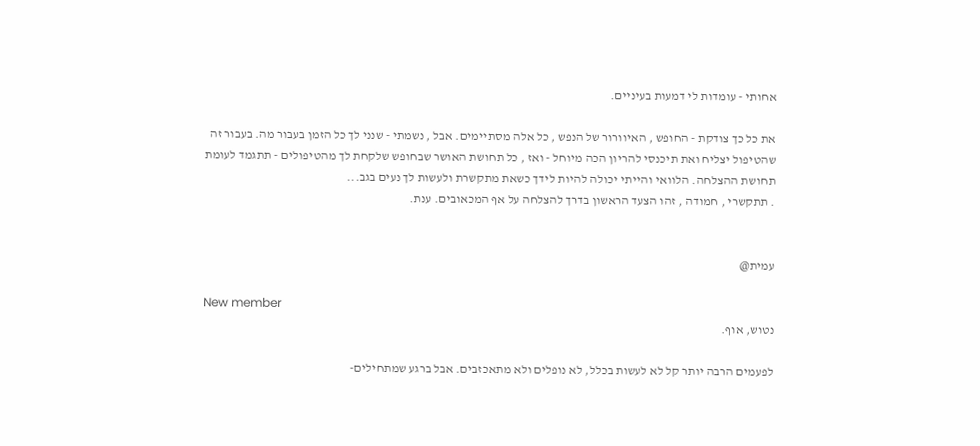אחותי - עומדות לי דמעות בעיניים.

את כל כך צודקת - החופש , האיוורור של הנפש , כל אלה מסתיימים. אבל , נשמתי - שנני לך כל הזמן בעבור מה. בעבור זה שהטיפול יצליח ואת תיכנסי להריון הכה מיוחל - ואז , כל תחושת האושר שבחופש שלקחת לך מהטיפולים - תתגמד לעומת תחושת ההצלחה. הלוואי והייתי יכולה להיות לידך כשאת מתקשרת ולעשות לך נעים בגב...
. תתקשרי , חמודה , זהו הצעד הראשון בדרך להצלחה על אף המכאובים. ענת.


עמית@

New member
נטוש, אוף.

לפעמים הרבה יותר קל לא לעשות בכלל, לא נופלים ולא מתאכזבים. אבל ברגע שמתחילים-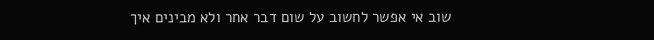שוב אי אפשר לחשוב על שום דבר אחר ולא מבינים איך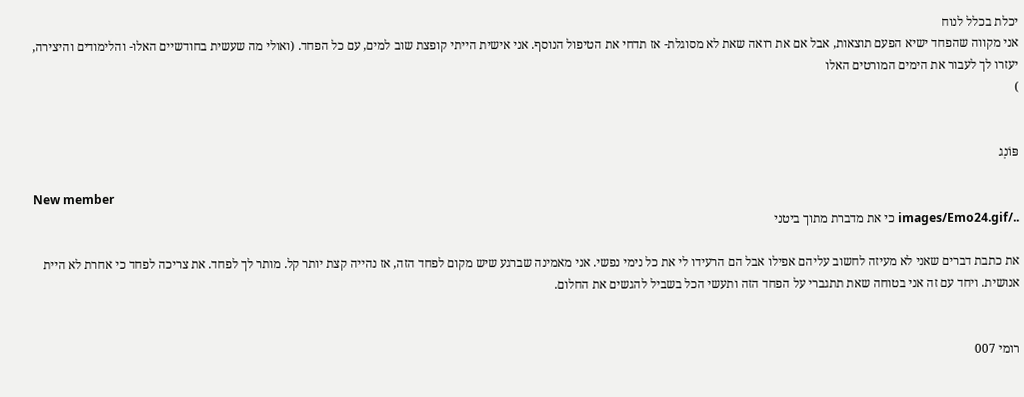יכלת בכלל לנוח
אני מקווה שהפחד ישיא הפעם תוצאות, אבל אם את רואה שאת לא מסוגלת- אז תדחי את הטיפול הנוסף. אני אישית הייתי קופצת שוב למים, עם כל הפחד. (ואולי מה שעשית בחודשיים האלו- והלימודים והיצירה, יעזרו לך לעבור את הימים המורטים האלו
)


פּוֹנְג

New member
../images/Emo24.gif כי את מדברת מתוך ביטני

את כתבת דברים שאני לא מעיזה לחשוב עליהם אפילו אבל הם הרעידו לי את כל נימי נפשי. אני מאמינה שברגע שיש מקום לפחד הזה, אז נהייה קצת יותר קל. מותר לך לפחד. את צריכה לפחד כי אחרת לא היית אנושית. ויחד עם זה אני בטוחה שאת תתגברי על הפחד הזה ותעשי הכל בשביל להגשים את החלום.


רומי 007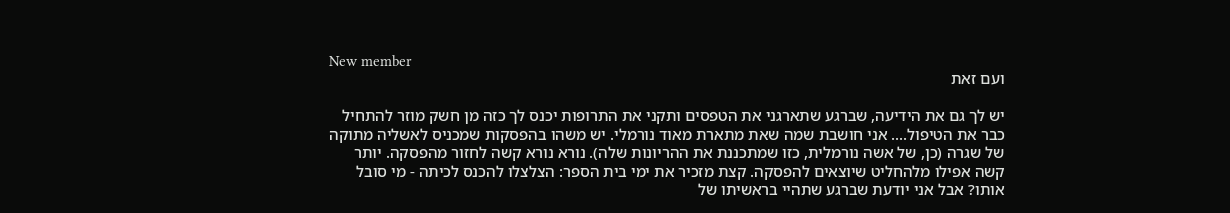New member
ועם זאת

יש לך גם את הידיעה, שברגע שתארגני את הטפסים ותקני את התרופות יכנס לך כזה מן חשק מוזר להתחיל כבר את הטיפול.... אני חושבת שמה שאת מתארת מאוד נורמלי. יש משהו בהפסקות שמכניס לאשליה מתוקה של שגרה (כן, של אשה נורמלית, כזו שמתכננת את ההריונות שלה). נורא נורא קשה לחזור מהפסקה. יותר קשה אפילו מלהחליט שיוצאים להפסקה. קצת מזכיר את ימי בית הספר: הצלצלו להכנס לכיתה - מי סובל אותו? אבל אני יודעת שברגע שתהיי בראשיתו של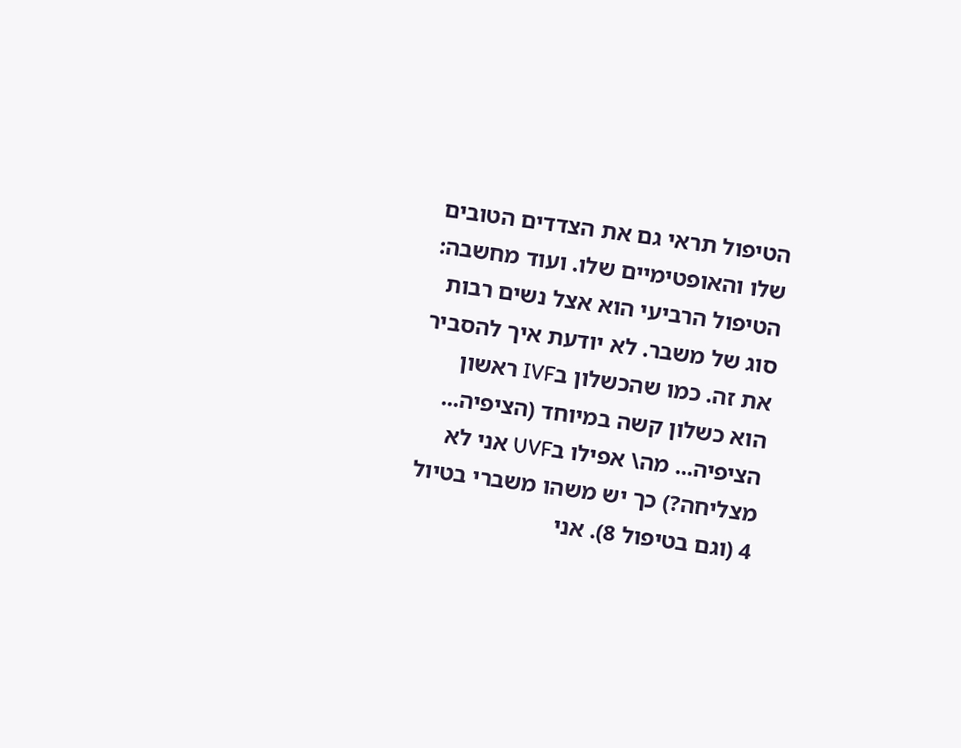הטיפול תראי גם את הצדדים הטובים שלו והאופטימיים שלו. ועוד מחשבה: הטיפול הרביעי הוא אצל נשים רבות סוג של משבר. לא יודעת איך להסביר את זה. כמו שהכשלון בIVF ראשון הוא כשלון קשה במיוחד (הציפיה... הציפיה... מה\ אפילו בUVF אני לא מצליחה?) כך יש משהו משברי בטיול 4 (וגם בטיפול 8). אני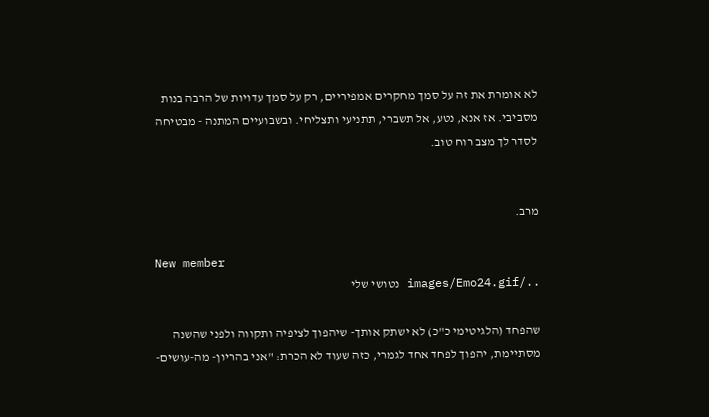לא אומרת את זה על סמך מחקרים אמפיריים, רק על סמך עדויות של הרבה בנות מסביבי. אז אנא, נטע, אל תשברי, תתניעי ותצליחי. ובשבועיים המתנה - מבטיחה לסדר לך מצב רוח טוב.


מרב.

New member
../images/Emo24.gif נטושי שלי

שהפחד (הלגיטימי כ"כ) לא ישתק אותך- שיהפוך לציפיה ותקווה ולפני שהשנה מסתיימת, יהפוך לפחד אחד לגמרי, כזה שעוד לא הכרת: "אני בהריון- מה-עושים-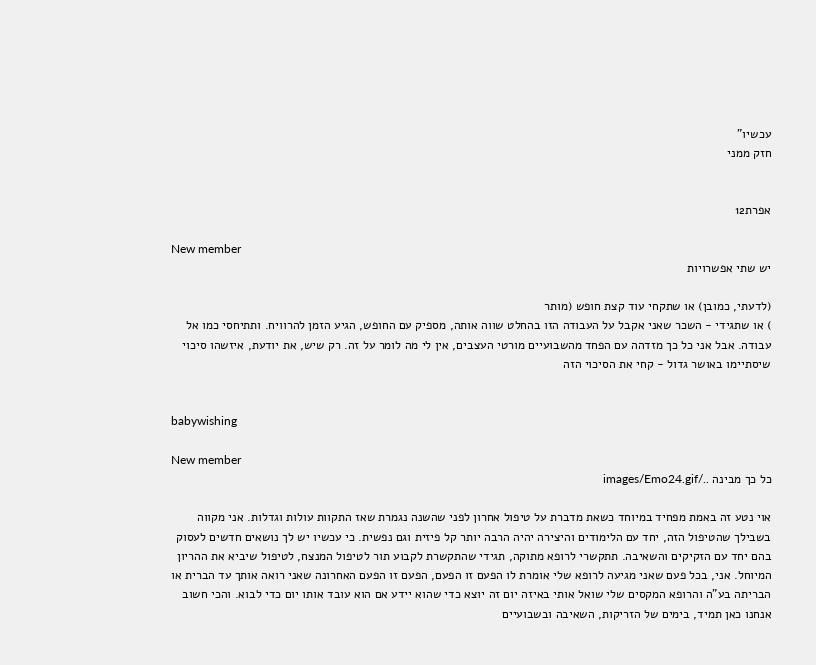עכשיו"
חזק ממני


אפרת12

New member
יש שתי אפשרויות

(לדעתי, כמובן) או שתקחי עוד קצת חופש (מותר
) או שתגידי - השכר שאני אקבל על העבודה הזו בהחלט שווה אותה, מספיק עם החופש, הגיע הזמן להרוויח. ותתיחסי כמו אל עבודה. אבל אני כל כך מזדהה עם הפחד מהשבועיים מורטי העצבים, אין לי מה לומר על זה. רק שיש, את יודעת, איזשהו סיכוי שיסתיימו באושר גדול - קחי את הסיכוי הזה


babywishing

New member
כל כך מבינה ../images/Emo24.gif

אוי נטע זה באמת מפחיד במיוחד כשאת מדברת על טיפול אחרון לפני שהשנה נגמרת שאז התקוות עולות וגדלות. אני מקווה בשבילך שהטיפול הזה, יחד עם הלימודים והיצירה יהיה הרבה יותר קל פיזית וגם נפשית. כי עכשיו יש לך נושאים חדשים לעסוק בהם יחד עם הזקיקים והשאיבה. תתקשרי לרופא מתוקה, תגידי שהתקשרת לקבוע תור לטיפול המנצח, לטיפול שיביא את ההריון המיוחל. אני, בכל פעם שאני מגיעה לרופא שלי אומרת לו הפעם זו הפעם, הפעם זו הפעם האחרונה שאני רואה אותך עד הברית או הבריתה בע"ה והרופא המקסים שלי שואל אותי באיזה יום זה יוצא כדי שהוא יידע אם הוא עובד אותו יום כדי לבוא. והכי חשוב אנחנו כאן תמיד, בימים של הזריקות, השאיבה ובשבועיים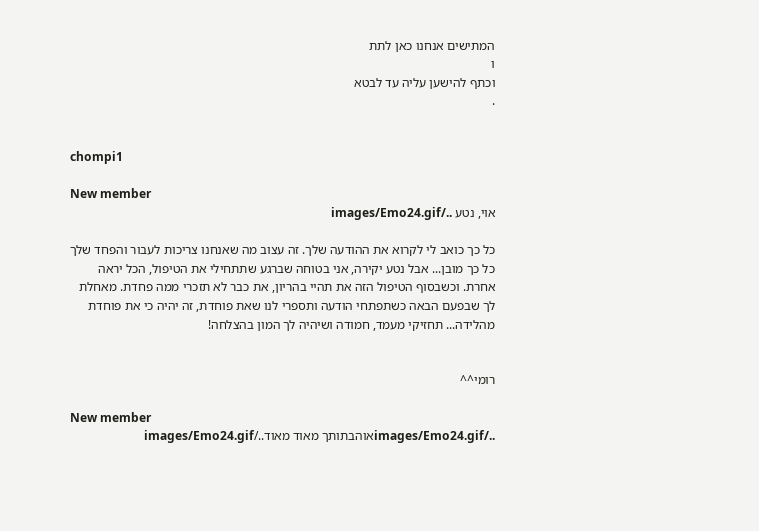המתישים אנחנו כאן לתת
ו
וכתף להישען עליה עד לבטא
.


chompi1

New member
אוי, נטע ../images/Emo24.gif

כל כך כואב לי לקרוא את ההודעה שלך. זה עצוב מה שאנחנו צריכות לעבור והפחד שלך כל כך מובן... אבל נטע יקירה, אני בטוחה שברגע שתתחילי את הטיפול, הכל יראה אחרת. וכשבסוף הטיפול הזה את תהיי בהריון, את כבר לא תזכרי ממה פחדת. מאחלת לך שבפעם הבאה כשתפתחי הודעה ותספרי לנו שאת פוחדת, זה יהיה כי את פוחדת מהלידה... תחזיקי מעמד, חמודה ושיהיה לך המון בהצלחה!


רומי^^

New member
../images/Emo24.gifאוהבתותך מאוד מאוד../images/Emo24.gif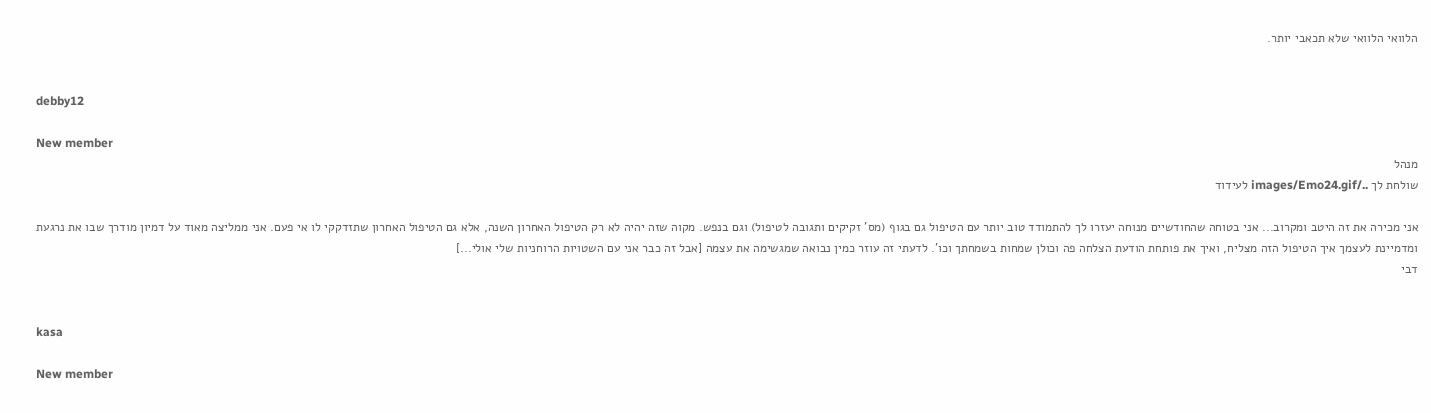הלוואי הלוואי שלא תכאבי יותר.


debby12

New member
מנהל
שולחת לך ../images/Emo24.gif לעידוד

אני מכירה את זה היטב ומקרוב... אני בטוחה שהחודשיים מנוחה יעזרו לך להתמודד טוב יותר עם הטיפול גם בגוף (מס' זקיקים ותגובה לטיפול) וגם בנפש. מקוה שזה יהיה לא רק הטיפול האחרון השנה, אלא גם הטיפול האחרון שתזדקקי לו אי פעם. אני ממליצה מאוד על דמיון מודרך שבו את נרגעת ומדמיינת לעצמך איך הטיפול הזה מצליח, ואיך את פותחת הודעת הצלחה פה וכולן שמחות בשמחתך וכו'. לדעתי זה עוזר כמין נבואה שמגשימה את עצמה [אבל זה כבר אני עם השטויות הרוחניות שלי אולי...]
דבי


kasa

New member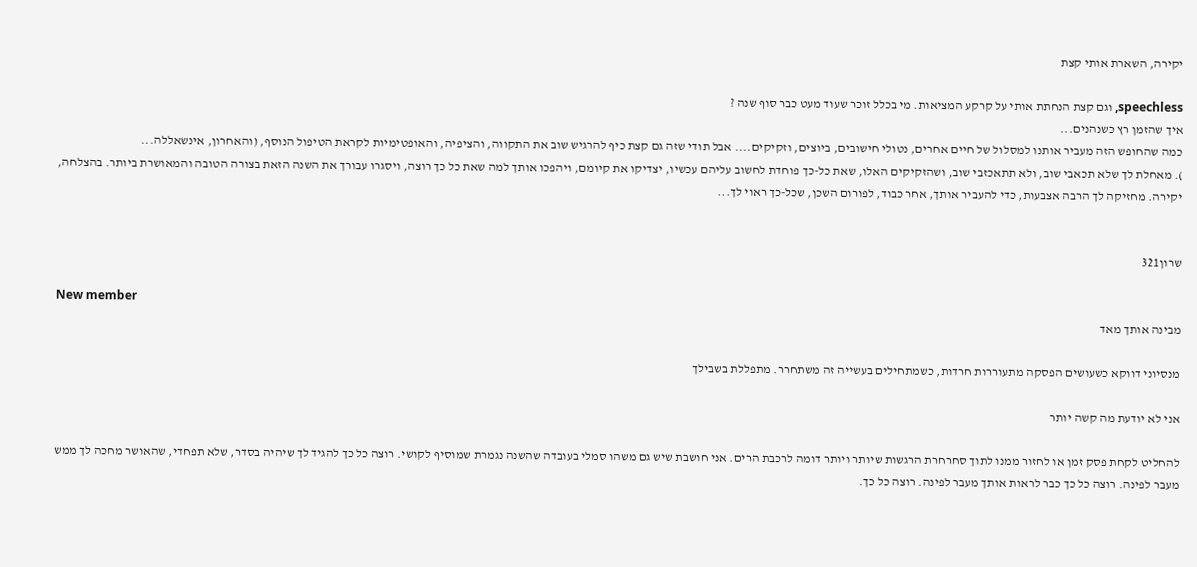יקירה, השארת אותי קצת

speechless, וגם קצת הנחתת אותי על קרקע המציאות. מי בכלל זוכר שעוד מעט כבר סוף שנה ?
איך שהזמן רץ כשנהנים...
כמה שהחופש הזה מעביר אותנו למסלול של חיים אחרים, נטולי חישובים, ביוצים, וזקיקים.... אבל תודי שזה גם קצת כיף להרגיש שוב את התקווה, והציפיה, והאופטימיות לקראת הטיפול הנוסף, (והאחרון, אינשאללה...
). מאחלת לך שלא תכאבי שוב, ולא תתאכזבי שוב, ושהזקיקים האלו, שאת כל-כך פוחדת לחשוב עליהם עכשיו, יצדיקו את קיומם, ויהפכו אותך למה שאת כל כך רוצה, ויסגרו עבורך את השנה הזאת בצורה הטובה והמאושרת ביותר. בהצלחה, יקירה. מחזיקה לך הרבה אצבעות, כדי להעביר אותך, אחר כבוד, לפורום השכן, שכל-כך ראוי לך...


שרון321

New member
מבינה אותך מאד

מנסיוני דווקא כשעושים הפסקה מתעוררות חרדות, כשמתחילים בעשייה זה משתחרר. מתפללת בשבילך

אני לא יודעת מה קשה יותר

להחליט לקחת פסק זמן או לחזור ממנו לתוך סחרחרת הרגשות שיותר ויותר דומה לרכבת הרים. אני חושבת שיש גם משהו סמלי בעובדה שהשנה נגמרת שמוסיף לקושי. רוצה כל כך להגיד לך שיהיה בסדר, שלא תפחדי, שהאושר מחכה לך ממש מעבר לפינה. רוצה כל כך כבר לראות אותך מעבר לפינה. רוצה כל כך.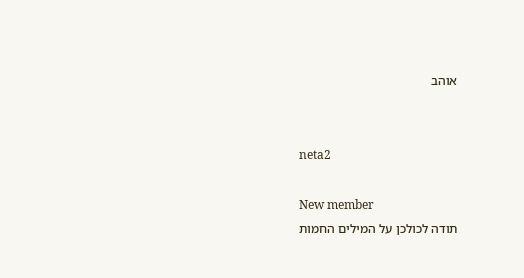אוהב


neta2

New member
תודה לכולכן על המילים החמות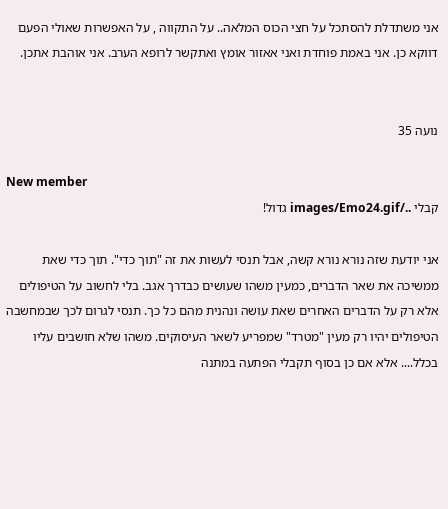אני משתדלת להסתכל על חצי הכוס המלאה.. על התקווה , על האפשרות שאולי הפעם דווקא כן. אני באמת פוחדת ואני אאזור אומץ ואתקשר לרופא הערב. אני אוהבת אתכן.


נועה 35

New member
קבלי ../images/Emo24.gif גדול!

אני יודעת שזה נורא נורא קשה, אבל תנסי לעשות את זה "תוך כדי". תוך כדי שאת ממשיכה את שאר הדברים, כמעין משהו שעושים כבדרך אגב. בלי לחשוב על הטיפולים אלא רק על הדברים האחרים שאת עושה ונהנית מהם כל כך. תנסי לגרום לכך שבמחשבה הטיפולים יהיו רק מעין "מטרד" שמפריע לשאר העיסוקים. משהו שלא חושבים עליו בכלל.... אלא אם כן בסוף תקבלי הפתעה במתנה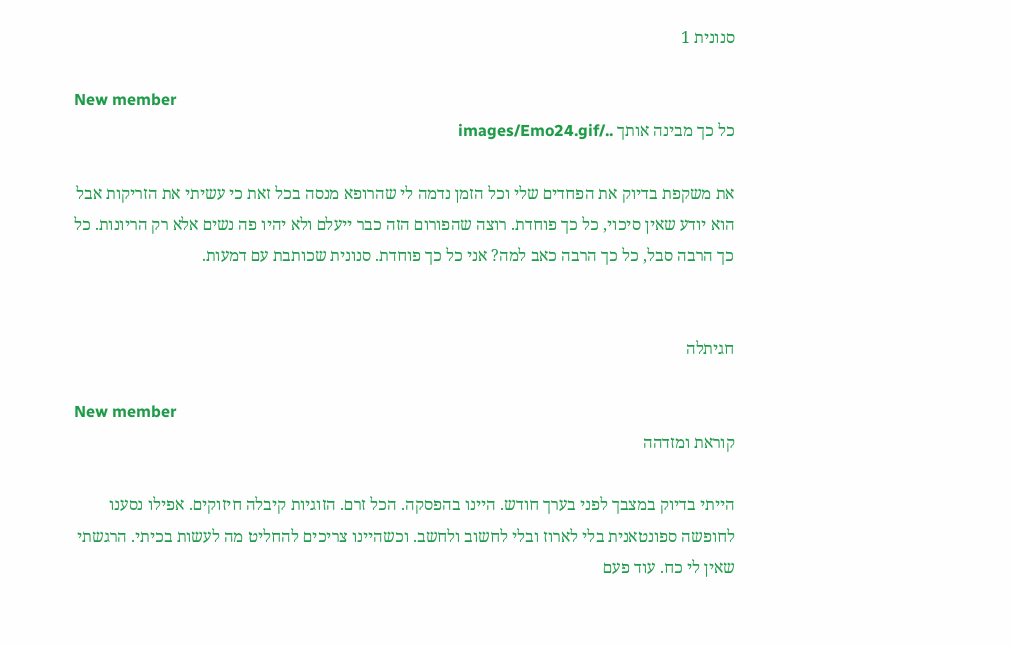סנונית 1

New member
כל כך מבינה אותך ../images/Emo24.gif

את משקפת בדיוק את הפחדים שלי וכל הזמן נדמה לי שהרופא מנסה בכל זאת כי עשיתי את הזריקות אבל הוא יודע שאין סיכוי, כל כך פוחדת. רוצה שהפורום הזה כבר ייעלם ולא יהיו פה נשים אלא רק הריונות. כל כך הרבה סבל, כל כך הרבה כאב למה? אני כל כך פוחדת. סנונית שכותבת עם דמעות.


חגיתלה

New member
קוראת ומזדהה

הייתי בדיוק במצבך לפני בערך חודש. היינו בהפסקה. הכל זרם. הזוגיות קיבלה חיזוקים. אפילו נסענו לחופשה ספונטאנית בלי לארוז ובלי לחשוב ולחשב. וכשהיינו צריכים להחליט מה לעשות בכיתי. הרגשתי שאין לי כח. עוד פעם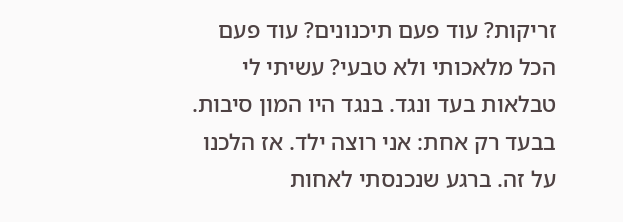זריקות? עוד פעם תיכנונים? עוד פעם הכל מלאכותי ולא טבעי? עשיתי לי טבלאות בעד ונגד. בנגד היו המון סיבות. בבעד רק אחת: אני רוצה ילד. אז הלכנו על זה. ברגע שנכנסתי לאחות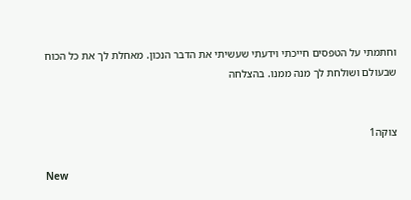וחתמתי על הטפסים חייכתי וידעתי שעשיתי את הדבר הנכון. מאחלת לך את כל הכוח שבעולם ושולחת לך מנה ממנו. בהצלחה


צוקה1

New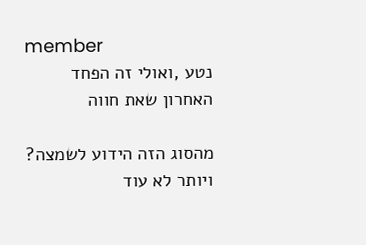member
נטע ,ואולי זה הפחד האחרון שאת חווה

מהסוג הזה הידוע לשמצה? ויותר לא עוד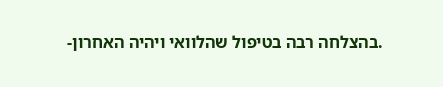.בהצלחה רבה בטיפול שהלוואי ויהיה האחרון-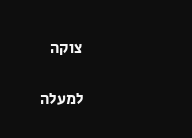צוקה

למעלה